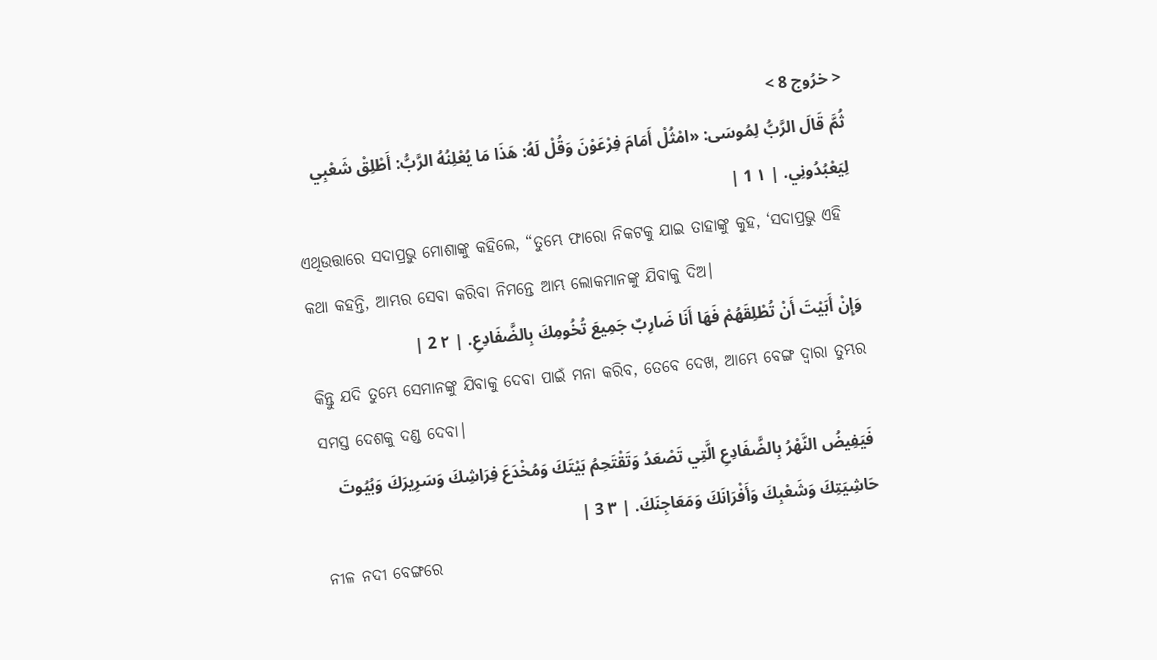< خرُوج 8 >
ثُمَّ قَالَ الرَّبُّ لِمُوسَى: «امْثُلْ أَمَامَ فِرْعَوْنَ وَقُلْ لَهُ: هَذَا مَا يُعْلِنُهُ الرَّبُّ: أَطْلِقْ شَعْبِي لِيَعْبُدُونِي. | ١ 1 |
ଏଥିଉତ୍ତାରେ ସଦାପ୍ରଭୁ ମୋଶାଙ୍କୁ କହିଲେ, “ତୁମ୍ଭେ ଫାରୋ ନିକଟକୁ ଯାଇ ତାହାଙ୍କୁ କୁହ, ‘ସଦାପ୍ରଭୁ ଏହି କଥା କହନ୍ତି, ଆମ୍ଭର ସେବା କରିବା ନିମନ୍ତେ ଆମ୍ଭ ଲୋକମାନଙ୍କୁ ଯିବାକୁ ଦିଅ।
وَإِنْ أَبَيْتَ أَنْ تُطْلِقَهُمْ فَهَا أَنَا ضَارِبٌ جَمِيعَ تُخُومِكَ بِالضَّفَادِعِ. | ٢ 2 |
କିନ୍ତୁ ଯଦି ତୁମ୍ଭେ ସେମାନଙ୍କୁ ଯିବାକୁ ଦେବା ପାଇଁ ମନା କରିବ, ତେବେ ଦେଖ, ଆମ୍ଭେ ବେଙ୍ଗ ଦ୍ୱାରା ତୁମ୍ଭର ସମସ୍ତ ଦେଶକୁ ଦଣ୍ଡ ଦେବା।
فَيَفِيضُ النَّهْرُ بِالضَّفَادِعِ الَّتِي تَصْعَدُ وَتَقْتَحِمُ بَيْتَكَ وَمُخْدَعَ فِرَاشِكَ وَسَرِيرَكَ وَبُيُوتَ حَاشِيَتِكَ وَشَعْبِكَ وَأَفْرَانَكَ وَمَعَاجِنَكَ. | ٣ 3 |
ନୀଳ ନଦୀ ବେଙ୍ଗରେ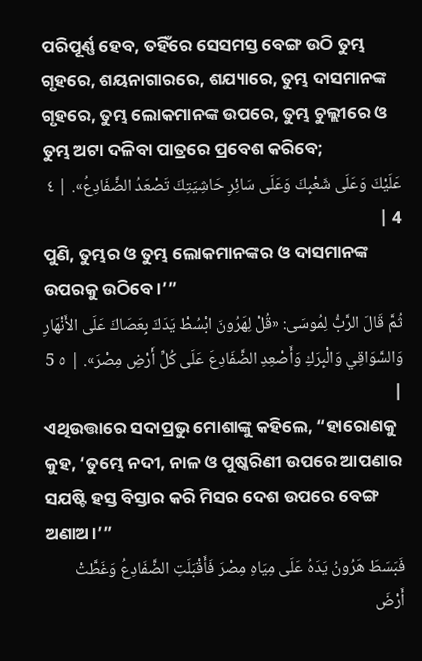ପରିପୂର୍ଣ୍ଣ ହେବ, ତହିଁରେ ସେସମସ୍ତ ବେଙ୍ଗ ଉଠି ତୁମ୍ଭ ଗୃହରେ, ଶୟନାଗାରରେ, ଶଯ୍ୟାରେ, ତୁମ୍ଭ ଦାସମାନଙ୍କ ଗୃହରେ, ତୁମ୍ଭ ଲୋକମାନଙ୍କ ଉପରେ, ତୁମ୍ଭ ଚୁଲ୍ଲୀରେ ଓ ତୁମ୍ଭ ଅଟା ଦଳିବା ପାତ୍ରରେ ପ୍ରବେଶ କରିବେ;
عَلَيْكَ وَعَلَى شَعْبِكَ وَعَلَى سَائِرِ حَاشِيَتِكَ تَصْعَدُ الضَّفَادِعُ». | ٤ 4 |
ପୁଣି, ତୁମ୍ଭର ଓ ତୁମ୍ଭ ଲୋକମାନଙ୍କର ଓ ଦାସମାନଙ୍କ ଉପରକୁ ଉଠିବେ।’”
ثُمَّ قَالَ الرَّبُّ لِمُوسَى: «قُلْ لِهَرُونَ ابْسُطْ يَدَكَ بِعَصَاكَ عَلَى الأَنْهَارِ وَالسَّوَاقِي وَالْبِرَكِ وَأَصْعِدِ الضَّفَادِعَ عَلَى كُلِّ أَرْضِ مِصْرَ». | ٥ 5 |
ଏଥିଉତ୍ତାରେ ସଦାପ୍ରଭୁ ମୋଶାଙ୍କୁ କହିଲେ, “ହାରୋଣକୁ କୁହ, ‘ତୁମ୍ଭେ ନଦୀ, ନାଳ ଓ ପୁଷ୍କରିଣୀ ଉପରେ ଆପଣାର ସଯଷ୍ଟି ହସ୍ତ ବିସ୍ତାର କରି ମିସର ଦେଶ ଉପରେ ବେଙ୍ଗ ଅଣାଅ।’”
فَبَسَطَ هَرُونُ يَدَهُ عَلَى مِيَاهِ مِصْرَ فَأَقْبَلَتِ الضَّفَادِعُ وَغَطَّتْ أَرْضَ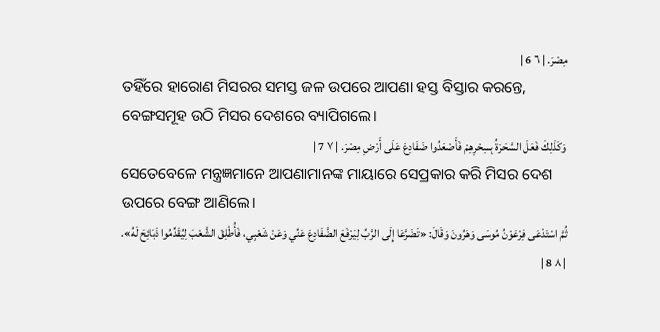مِصْرَ. | ٦ 6 |
ତହିଁରେ ହାରୋଣ ମିସରର ସମସ୍ତ ଜଳ ଉପରେ ଆପଣା ହସ୍ତ ବିସ୍ତାର କରନ୍ତେ, ବେଙ୍ଗସମୂହ ଉଠି ମିସର ଦେଶରେ ବ୍ୟାପିଗଲେ।
وَكَذَلِكَ فَعَلَ السَّحَرَةُ بِسِحْرِهِمْ فَأَصْعَدُوا ضَفَادِعَ عَلَى أَرْضِ مِصْرَ. | ٧ 7 |
ସେତେବେଳେ ମନ୍ତ୍ରଜ୍ଞମାନେ ଆପଣାମାନଙ୍କ ମାୟାରେ ସେପ୍ରକାର କରି ମିସର ଦେଶ ଉପରେ ବେଙ୍ଗ ଆଣିଲେ।
ثُمَّ اسْتَدْعَى فِرْعَوْنُ مُوسَى وَهَرُونَ وَقَالَ: «تَضَرَّعَا إِلَى الرَّبِّ لِيَرْفَعَ الضَّفَادِعَ عَنِّي وَعَنْ شَعْبِي، فَأُطْلِقَ الشَّعْبَ لِيُقَدِّمُوا ذَبَائِحَ لَهُ». | ٨ 8 |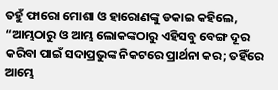ତହୁଁ ଫାରୋ ମୋଶା ଓ ହାରୋଣଙ୍କୁ ଡକାଇ କହିଲେ, “ଆମ୍ଭଠାରୁ ଓ ଆମ୍ଭ ଲୋକଙ୍କଠାରୁ ଏହିସବୁ ବେଙ୍ଗ ଦୂର କରିବା ପାଇଁ ସଦାପ୍ରଭୁଙ୍କ ନିକଟରେ ପ୍ରାର୍ଥନା କର; ତହିଁରେ ଆମ୍ଭେ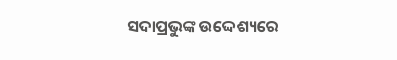ସଦାପ୍ରଭୁଙ୍କ ଉଦ୍ଦେଶ୍ୟରେ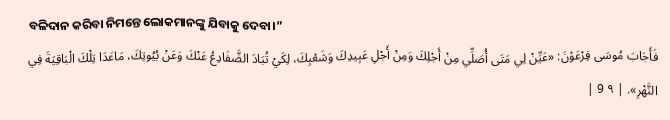ବଳିଦାନ କରିବା ନିମନ୍ତେ ଲୋକମାନଙ୍କୁ ଯିବାକୁ ଦେବା।”
فَأَجَابَ مُوسَى فِرْعَوْنَ: «عَيِّنْ لِي مَتَى أُصَلِّي مِنْ أَجْلِكَ وَمِنْ أَجْلِ عَبِيدِكَ وَشَعْبِكَ، لِكَيْ تُبَادَ الضَّفَادِعُ عَنْكَ وَعَنْ بُيُوتِكَ، مَاعَدَا تِلْكَ الْبَاقِيَةَ فِي النَّهْرِ». | ٩ 9 |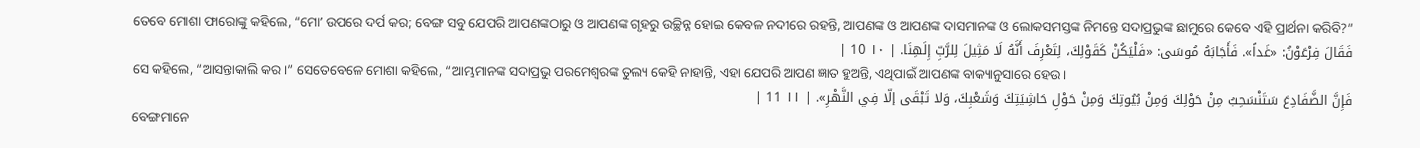ତେବେ ମୋଶା ଫାରୋଙ୍କୁ କହିଲେ, “ମୋʼ ଉପରେ ଦର୍ପ କର; ବେଙ୍ଗ ସବୁ ଯେପରି ଆପଣଙ୍କଠାରୁ ଓ ଆପଣଙ୍କ ଗୃହରୁ ଉଚ୍ଛିନ୍ନ ହୋଇ କେବଳ ନଦୀରେ ରହନ୍ତି, ଆପଣଙ୍କ ଓ ଆପଣଙ୍କ ଦାସମାନଙ୍କ ଓ ଲୋକସମସ୍ତଙ୍କ ନିମନ୍ତେ ସଦାପ୍ରଭୁଙ୍କ ଛାମୁରେ କେବେ ଏହି ପ୍ରାର୍ଥନା କରିବି?”
فَقَالَ فِرْعَوْنُ: «غَداً». فَأَجَابَهُ مُوسَى: «فَلْيَكُنْ كَقَوْلِكَ، لِتَعْرِفَ أَنَّهُ لَا مَثِيلَ لِلرَّبِّ إِلَهِنَا. | ١٠ 10 |
ସେ କହିଲେ, “ଆସନ୍ତାକାଲି କର।” ସେତେବେଳେ ମୋଶା କହିଲେ, “ଆମ୍ଭମାନଙ୍କ ସଦାପ୍ରଭୁ ପରମେଶ୍ୱରଙ୍କ ତୁଲ୍ୟ କେହି ନାହାନ୍ତି, ଏହା ଯେପରି ଆପଣ ଜ୍ଞାତ ହୁଅନ୍ତି, ଏଥିପାଇଁ ଆପଣଙ୍କ ବାକ୍ୟାନୁସାରେ ହେଉ।
فَإِنَّ الضَّفَادِعَ سَتَنْسَحِبُ مِنْ حَوْلِكَ وَمِنْ بُيُوتِكَ وَمِنْ حَوْلِ حَاشِيَتِكَ وَشَعْبِكَ، وَلا تَبْقَى إلّا فِي النَّهْرِ». | ١١ 11 |
ବେଙ୍ଗମାନେ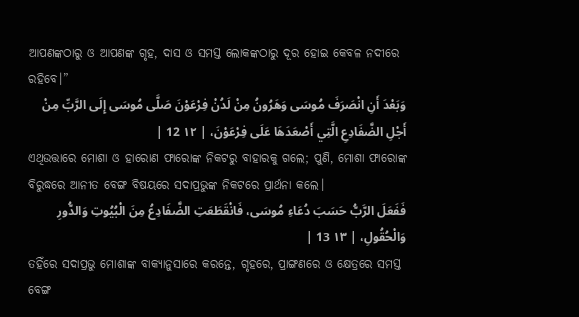ଆପଣଙ୍କଠାରୁ ଓ ଆପଣଙ୍କ ଗୃହ, ଦାସ ଓ ସମସ୍ତ ଲୋକଙ୍କଠାରୁ ଦୂର ହୋଇ କେବଳ ନଦୀରେ ରହିବେ।”
وَبَعْدَ أَنِ انْصَرَفَ مُوسَى وَهَرُونُ مِنْ لَدُنْ فِرْعَوْنَ صَلَّى مُوسَى إِلَى الرَّبِّ مِنْ أَجْلِ الضَّفَادِعِ الَّتِي أَصْعَدَهَا عَلَى فِرْعَوْنَ، | ١٢ 12 |
ଏଥିଉତ୍ତାରେ ମୋଶା ଓ ହାରୋଣ ଫାରୋଙ୍କ ନିକଟରୁ ବାହାରକୁ ଗଲେ; ପୁଣି, ମୋଶା ଫାରୋଙ୍କ ବିରୁଦ୍ଧରେ ଆନୀତ ବେଙ୍ଗ ବିଷୟରେ ସଦାପ୍ରଭୁଙ୍କ ନିକଟରେ ପ୍ରାର୍ଥନା କଲେ।
فَفَعَلَ الرَّبُّ حَسَبَ دُعَاءِ مُوسَى، فَانْقَطَعَتِ الضَّفَادِعُ مِنَ الْبُيُوتِ وَالدُّورِ وَالْحُقُولِ، | ١٣ 13 |
ତହିଁରେ ସଦାପ୍ରଭୁ ମୋଶାଙ୍କ ବାକ୍ୟାନୁସାରେ କରନ୍ତେ, ଗୃହରେ, ପ୍ରାଙ୍ଗଣରେ ଓ କ୍ଷେତ୍ରରେ ସମସ୍ତ ବେଙ୍ଗ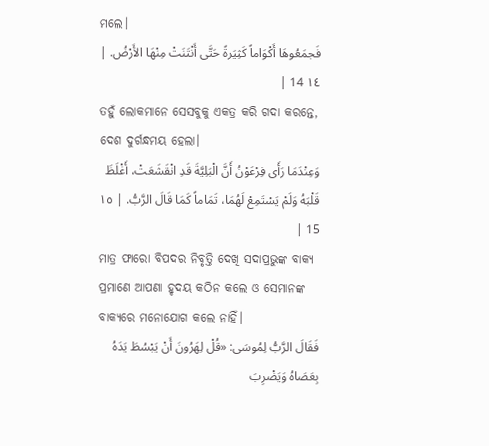ମଲେ।
فَجمَعُوهَا أَكْوَاماً كَثِيَرةً حَتَّى أَنْتَنَتْ مِنْهَا الأَرْضُ. | ١٤ 14 |
ତହୁଁ ଲୋକମାନେ ସେସବୁକୁ ଏକତ୍ର କରି ଗଦା କରନ୍ତେ, ଦେଶ ଦୁର୍ଗନ୍ଧମୟ ହେଲା।
وَعِنْدَمَا رَأَى فِرْعَوْنُ أَنَّ الْبَلِيَّةَ قَدِ انْقَشَعَتْ، أَغْلَظَ قَلْبَهُ وَلَمْ يَسْتَمِعْ لَهُمَا، تَمَاماً كَمَا قَالَ الرَّبُّ. | ١٥ 15 |
ମାତ୍ର ଫାରୋ ବିପଦର ନିବୃତ୍ତି ଦେଖି ସଦାପ୍ରଭୁଙ୍କ ବାକ୍ୟ ପ୍ରମାଣେ ଆପଣା ହୃଦୟ କଠିନ କଲେ ଓ ସେମାନଙ୍କ ବାକ୍ୟରେ ମନୋଯୋଗ କଲେ ନାହିଁ।
فَقَالَ الرَّبُّ لِمُوسَى: «قُلْ لِهَرُونَ أَنْ يَبْسُطَ يَدَهُ بِعَصَاهُ وَيَضْرِبَ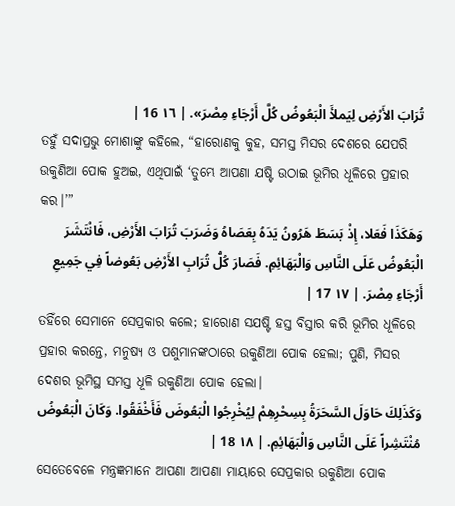تُرَابَ الأَرْضِ لِيَملأَ الْبَعُوضُ كُلَّ أَرْجَاءِ مِصْرَ». | ١٦ 16 |
ତହୁଁ ସଦାପ୍ରଭୁ ମୋଶାଙ୍କୁ କହିଲେ, “ହାରୋଣକୁ କୁହ, ସମସ୍ତ ମିସର ଦେଶରେ ଯେପରି ଉକୁଣିଆ ପୋକ ହୁଅଇ, ଏଥିପାଇଁ ‘ତୁମ୍ଭେ ଆପଣା ଯଷ୍ଟି ଉଠାଇ ଭୂମିର ଧୂଳିରେ ପ୍ରହାର କର।’”
وَهَكَذَا فَعَلا، إِذْ بَسَطَ هَرُونُ يَدَهُ بِعَصَاهُ وَضَرَبَ تُرَابَ الأَرْضِ، فَانْتَشَرَ الْبَعُوضُ عَلَى النَّاسِ وَالْبَهَائِمِ. فَصَارَ كُلُّ تُرَابِ الأَرْضِ بَعُوضاً فِي جَمِيعِ أَرْجَاءِ مِصْرَ. | ١٧ 17 |
ତହିଁରେ ସେମାନେ ସେପ୍ରକାର କଲେ; ହାରୋଣ ସଯଷ୍ଟି ହସ୍ତ ବିସ୍ତାର କରି ଭୂମିର ଧୂଳିରେ ପ୍ରହାର କରନ୍ତେ, ମନୁଷ୍ୟ ଓ ପଶୁମାନଙ୍କଠାରେ ଉକୁଣିଆ ପୋକ ହେଲା; ପୁଣି, ମିସର ଦେଶର ଭୂମିସ୍ଥ ସମସ୍ତ ଧୂଳି ଉକୁଣିଆ ପୋକ ହେଲା।
وَكَذَلِكَ حَاوَلَ السَّحَرَةُ بِسِحْرِهِمْ لِيُخْرِجُوا الْبَعُوضَ فَأَخْفَقُوا. وَكَانَ الْبَعُوضُ مُنْتَشِراً عَلَى النَّاسِ وَالْبَهَائِمِ. | ١٨ 18 |
ସେତେବେଳେ ମନ୍ତ୍ରଜ୍ଞମାନେ ଆପଣା ଆପଣା ମାୟାରେ ସେପ୍ରକାର ଉକୁଣିଆ ପୋକ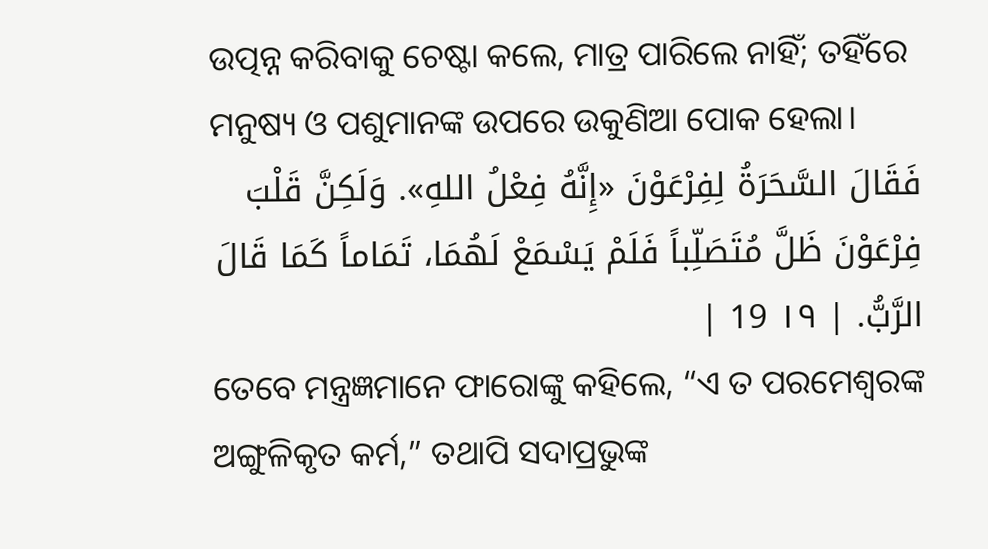ଉତ୍ପନ୍ନ କରିବାକୁ ଚେଷ୍ଟା କଲେ, ମାତ୍ର ପାରିଲେ ନାହିଁ; ତହିଁରେ ମନୁଷ୍ୟ ଓ ପଶୁମାନଙ୍କ ଉପରେ ଉକୁଣିଆ ପୋକ ହେଲା।
فَقَالَ السَّحَرَةُ لِفِرْعَوْنَ «إِنَّهُ فِعْلُ اللهِ». وَلَكِنَّ قَلْبَ فِرْعَوْنَ ظَلَّ مُتَصَلِّباً فَلَمْ يَسْمَعْ لَهُمَا، تَمَاماً كَمَا قَالَ الرَّبُّ. | ١٩ 19 |
ତେବେ ମନ୍ତ୍ରଜ୍ଞମାନେ ଫାରୋଙ୍କୁ କହିଲେ, “ଏ ତ ପରମେଶ୍ୱରଙ୍କ ଅଙ୍ଗୁଳିକୃତ କର୍ମ,” ତଥାପି ସଦାପ୍ରଭୁଙ୍କ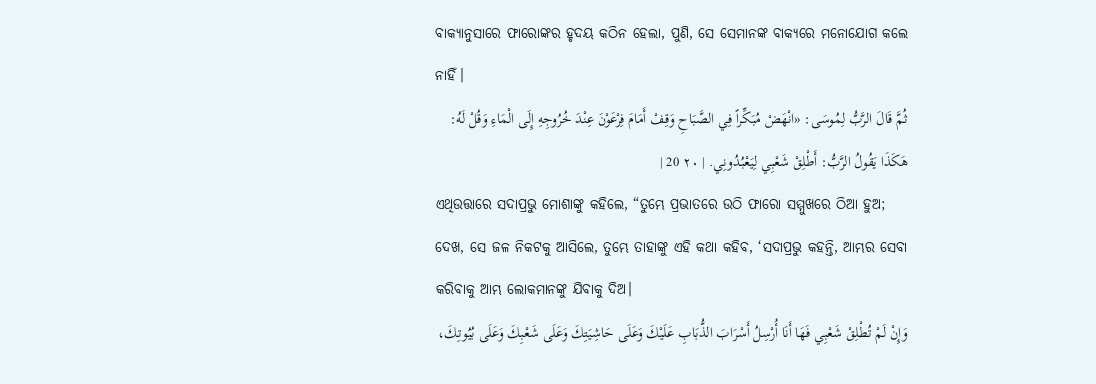ବାକ୍ୟାନୁସାରେ ଫାରୋଙ୍କର ହୃଦୟ କଠିନ ହେଲା, ପୁଣି, ସେ ସେମାନଙ୍କ ବାକ୍ୟରେ ମନୋଯୋଗ କଲେ ନାହିଁ।
ثُمَّ قَالَ الرَّبُّ لِمُوسَى: «انْهَضْ مُبَكِّراً فِي الصَّبَاحِ وَقِفْ أَمَامَ فِرْعَوْنَ عِنْدَ خُرُوجِهِ إِلَى الْمَاءِ وَقُلْ لَهُ: هَكَذَا يَقُولُ الرَّبُّ: أَطْلِقْ شَعْبِي لِيَعْبُدُونِي. | ٢٠ 20 |
ଏଥିଉତ୍ତାରେ ସଦାପ୍ରଭୁ ମୋଶାଙ୍କୁ କହିଲେ, “ତୁମ୍ଭେ ପ୍ରଭାତରେ ଉଠି ଫାରୋ ସମ୍ମୁଖରେ ଠିଆ ହୁଅ; ଦେଖ, ସେ ଜଳ ନିକଟକୁ ଆସିଲେ, ତୁମ୍ଭେ ତାହାଙ୍କୁ ଏହି କଥା କହିବ, ‘ସଦାପ୍ରଭୁ କହନ୍ତି, ଆମ୍ଭର ସେବା କରିବାକୁ ଆମ୍ଭ ଲୋକମାନଙ୍କୁ ଯିବାକୁ ଦିଅ।
وَإِنْ لَمْ تُطْلِقْ شَعْبِي فَهَا أَنَا أُرْسِلُ أَسْرَابَ الذُّبَابِ عَلَيْكَ وَعَلَى حَاشِيَتِكَ وَعَلَى شَعْبِكَ وَعَلَى بُيُوتِكَ،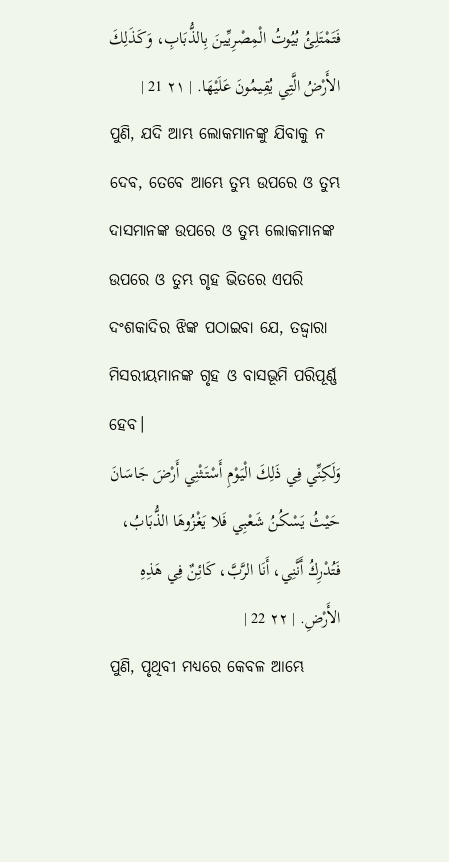فَتَمْتَلِئُ بُيُوتُ الْمِصْرِيِّينَ بِالذُّبَابِ، وَكَذَلِكَ الأَرْضُ الَّتِي يُقِيمُونَ عَلَيْهَا. | ٢١ 21 |
ପୁଣି, ଯଦି ଆମ୍ଭ ଲୋକମାନଙ୍କୁ ଯିବାକୁ ନ ଦେବ, ତେବେ ଆମ୍ଭେ ତୁମ୍ଭ ଉପରେ ଓ ତୁମ୍ଭ ଦାସମାନଙ୍କ ଉପରେ ଓ ତୁମ୍ଭ ଲୋକମାନଙ୍କ ଉପରେ ଓ ତୁମ୍ଭ ଗୃହ ଭିତରେ ଏପରି ଦଂଶକାଦିର ଝିଙ୍କ ପଠାଇବା ଯେ, ତଦ୍ଦ୍ୱାରା ମିସରୀୟମାନଙ୍କ ଗୃହ ଓ ବାସଭୂମି ପରିପୂର୍ଣ୍ଣ ହେବ।
وَلَكِنِّي فِي ذَلِكَ الْيَوْمِ أَسْتَثْنِي أَرْضَ جَاسَانَ حَيْثُ يَسْكُنُ شَعْبِي فَلا يَغْزُوهَا الذُّبَابُ، فَتُدْرِكُ أَنَّنِي، أَنَا الرَّبَّ، كَائِنٌ فِي هَذِهِ الأَرْضِ. | ٢٢ 22 |
ପୁଣି, ପୃଥିବୀ ମଧ୍ୟରେ କେବଳ ଆମ୍ଭେ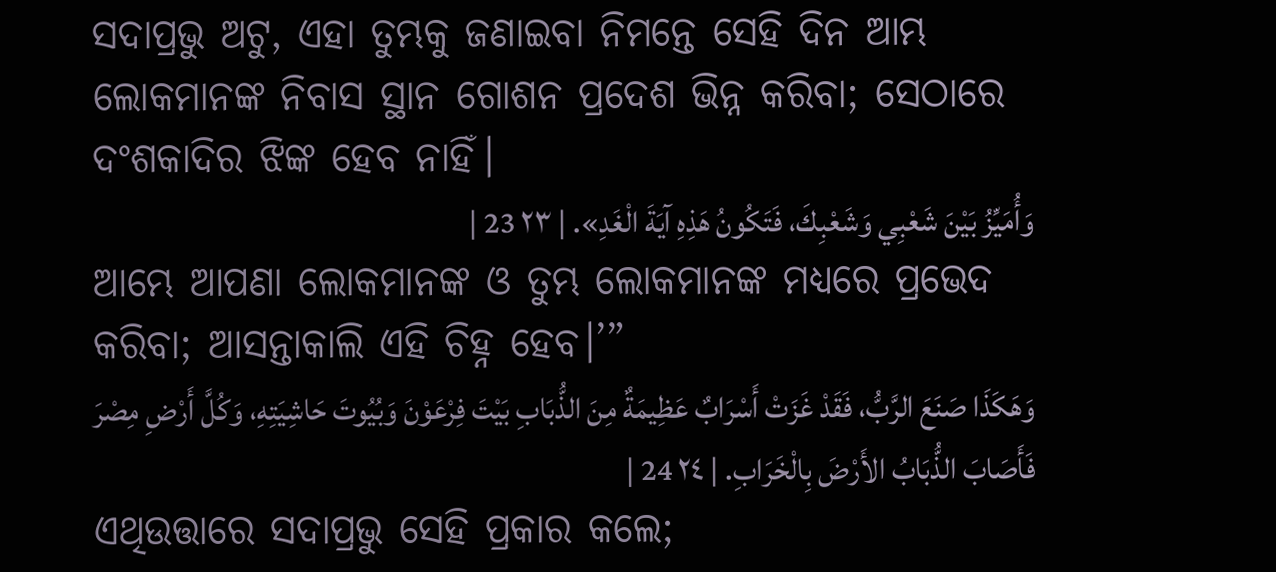ସଦାପ୍ରଭୁ ଅଟୁ, ଏହା ତୁମ୍ଭକୁ ଜଣାଇବା ନିମନ୍ତେ ସେହି ଦିନ ଆମ୍ଭ ଲୋକମାନଙ୍କ ନିବାସ ସ୍ଥାନ ଗୋଶନ ପ୍ରଦେଶ ଭିନ୍ନ କରିବା; ସେଠାରେ ଦଂଶକାଦିର ଝିଙ୍କ ହେବ ନାହିଁ।
وَأُمَيِّزُ بَيْنَ شَعْبِي وَشَعْبِكَ، فَتَكُونُ هَذِهِ آيَةَ الْغَدِ». | ٢٣ 23 |
ଆମ୍ଭେ ଆପଣା ଲୋକମାନଙ୍କ ଓ ତୁମ୍ଭ ଲୋକମାନଙ୍କ ମଧ୍ୟରେ ପ୍ରଭେଦ କରିବା; ଆସନ୍ତାକାଲି ଏହି ଚିହ୍ନ ହେବ।’”
وَهَكَذَا صَنَعَ الرَّبُّ، فَقَدْ غَزَتْ أَسْرَابٌ عَظِيمَةٌ مِنَ الذُّبَابِ بَيْتَ فِرْعَوْنَ وَبُيُوتَ حَاشِيَتِهِ، وَكُلَّ أَرْضِ مِصْرَ فَأَصَابَ الذُّبَابُ الأَرْضَ بِالْخَرَابِ. | ٢٤ 24 |
ଏଥିଉତ୍ତାରେ ସଦାପ୍ରଭୁ ସେହି ପ୍ରକାର କଲେ;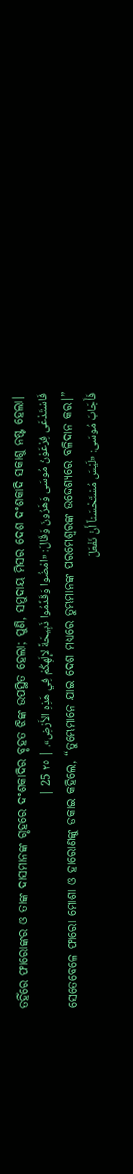ତହିଁରେ ଫାରୋଙ୍କର ଓ ତାଙ୍କ ଦାସମାନଙ୍କ ଗୃହରେ ଦଂଶକାଦିର ବୃହତ ଝିଙ୍କ ଉପସ୍ଥିତ ହେଲା; ପୁଣି, ସମୁଦାୟ ମିସର ଦେଶ ଦଂଶକାଦି ସକାଶୁ ନଷ୍ଟ ହେଲା।
فَاسْتَدْعَى فِرْعَوْنُ مُوسَى وَهَرُونَ وَقَالَ: «امْضُوا وَقَدِّمُوا ذَبِيحَةً لإِلَهِكُمْ فِي هَذِهِ الأَرْضِ». | ٢٥ 25 |
ସେତେବେଳେ ଫାରୋ ମୋଶା ଓ ହାରୋଣଙ୍କୁ ଡକାଇ କହିଲେ, “ତୁମ୍ଭେମାନେ ଯାଇ ଦେଶ ମଧ୍ୟରେ ତୁମ୍ଭମାନଙ୍କ ପରମେଶ୍ୱରଙ୍କ ଉଦ୍ଦେଶ୍ୟରେ ବଳିଦାନ କର।”
فَأَجَابَ مُوسَى: «لَيْسَ مُسْتَحْسَناً أَنْ نَفْعَلَ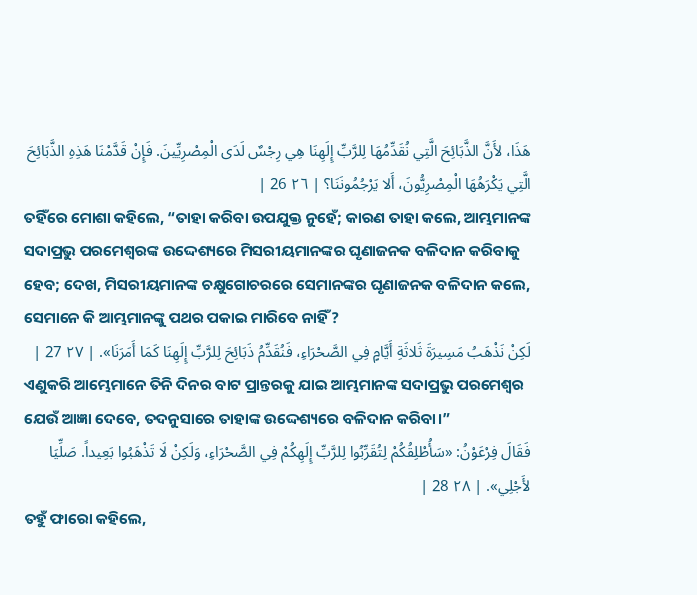هَذَا، لأَنَّ الذَّبَائِحَ الَّتِي نُقَدِّمُهَا لِلرَّبِّ إِلَهِنَا هِي رِجْسٌ لَدَى الْمِصْرِيِّينَ. فَإِنْ قَدَّمْنَا هَذِهِ الذَّبَائِحَ الَّتِي يَكْرَهُهَا الْمِصْرِيُّونَ، أَلا يَرْجُمُونَنَا؟ | ٢٦ 26 |
ତହିଁରେ ମୋଶା କହିଲେ, “ତାହା କରିବା ଉପଯୁକ୍ତ ନୁହେଁ; କାରଣ ତାହା କଲେ, ଆମ୍ଭମାନଙ୍କ ସଦାପ୍ରଭୁ ପରମେଶ୍ୱରଙ୍କ ଉଦ୍ଦେଶ୍ୟରେ ମିସରୀୟମାନଙ୍କର ଘୃଣାଜନକ ବଳିଦାନ କରିବାକୁ ହେବ; ଦେଖ, ମିସରୀୟମାନଙ୍କ ଚକ୍ଷୁଗୋଚରରେ ସେମାନଙ୍କର ଘୃଣାଜନକ ବଳିଦାନ କଲେ, ସେମାନେ କି ଆମ୍ଭମାନଙ୍କୁ ପଥର ପକାଇ ମାରିବେ ନାହିଁ?
لَكِنْ نَذْهَبُ مَسِيرَةَ ثَلاثَةِ أَيَّامٍ فِي الصَّحْرَاءِ، فَنُقَدِّمُ ذَبَائِحَ لِلرَّبِّ إِلَهِنَا كَمَا أَمَرَنَا». | ٢٧ 27 |
ଏଣୁକରି ଆମ୍ଭେମାନେ ତିନି ଦିନର ବାଟ ପ୍ରାନ୍ତରକୁ ଯାଇ ଆମ୍ଭମାନଙ୍କ ସଦାପ୍ରଭୁ ପରମେଶ୍ୱର ଯେଉଁ ଆଜ୍ଞା ଦେବେ, ତଦନୁସାରେ ତାହାଙ୍କ ଉଦ୍ଦେଶ୍ୟରେ ବଳିଦାନ କରିବା।”
فَقَالَ فِرْعَوْنُ: «سَأُطْلِقُكُمْ لِتُقَرِّبُوا لِلرَّبِّ إِلَهِكُمْ فِي الصَّحْرَاءِ، وَلَكِنْ لَا تَذْهَبُوا بَعِيداً. صَلِّيَا لأَجْلِي». | ٢٨ 28 |
ତହୁଁ ଫାରୋ କହିଲେ,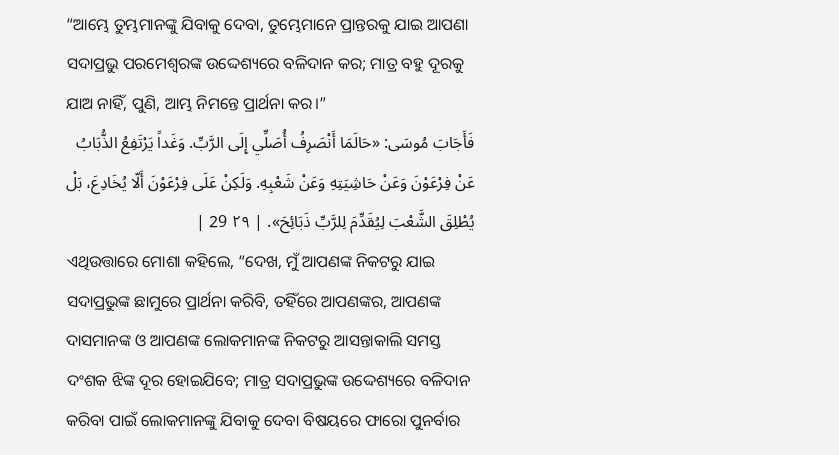“ଆମ୍ଭେ ତୁମ୍ଭମାନଙ୍କୁ ଯିବାକୁ ଦେବା, ତୁମ୍ଭେମାନେ ପ୍ରାନ୍ତରକୁ ଯାଇ ଆପଣା ସଦାପ୍ରଭୁ ପରମେଶ୍ୱରଙ୍କ ଉଦ୍ଦେଶ୍ୟରେ ବଳିଦାନ କର; ମାତ୍ର ବହୁ ଦୂରକୁ ଯାଅ ନାହିଁ, ପୁଣି, ଆମ୍ଭ ନିମନ୍ତେ ପ୍ରାର୍ଥନା କର।”
فَأَجَابَ مُوسَى: «حَالَمَا أَنْصَرِفُ أُصَلِّي إِلَى الرَّبِّ. وَغَداً يَرْتَفِعُ الذُّبَابُ عَنْ فِرْعَوْنَ وَعَنْ حَاشِيَتِهِ وَعَنْ شَعْبِهِ. وَلَكِنْ عَلَى فِرْعَوْنَ أَلّا يُخَادِعَ، بَلْ يُطْلِقَ الشَّعْبَ لِيُقَدِّمَ لِلرَّبِّ ذَبَائِحَ». | ٢٩ 29 |
ଏଥିଉତ୍ତାରେ ମୋଶା କହିଲେ, “ଦେଖ, ମୁଁ ଆପଣଙ୍କ ନିକଟରୁ ଯାଇ ସଦାପ୍ରଭୁଙ୍କ ଛାମୁରେ ପ୍ରାର୍ଥନା କରିବି, ତହିଁରେ ଆପଣଙ୍କର, ଆପଣଙ୍କ ଦାସମାନଙ୍କ ଓ ଆପଣଙ୍କ ଲୋକମାନଙ୍କ ନିକଟରୁ ଆସନ୍ତାକାଲି ସମସ୍ତ ଦଂଶକ ଝିଙ୍କ ଦୂର ହୋଇଯିବେ; ମାତ୍ର ସଦାପ୍ରଭୁଙ୍କ ଉଦ୍ଦେଶ୍ୟରେ ବଳିଦାନ କରିବା ପାଇଁ ଲୋକମାନଙ୍କୁ ଯିବାକୁ ଦେବା ବିଷୟରେ ଫାରୋ ପୁନର୍ବାର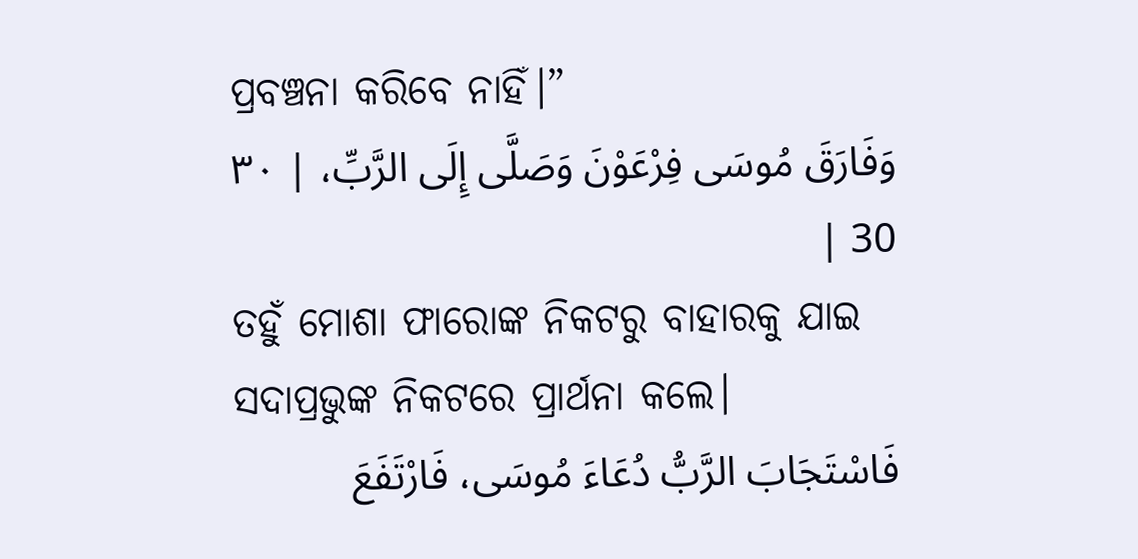ପ୍ରବଞ୍ଚନା କରିବେ ନାହିଁ।”
وَفَارَقَ مُوسَى فِرْعَوْنَ وَصَلَّى إِلَى الرَّبِّ، | ٣٠ 30 |
ତହୁଁ ମୋଶା ଫାରୋଙ୍କ ନିକଟରୁ ବାହାରକୁ ଯାଇ ସଦାପ୍ରଭୁଙ୍କ ନିକଟରେ ପ୍ରାର୍ଥନା କଲେ।
فَاسْتَجَابَ الرَّبُّ دُعَاءَ مُوسَى، فَارْتَفَعَ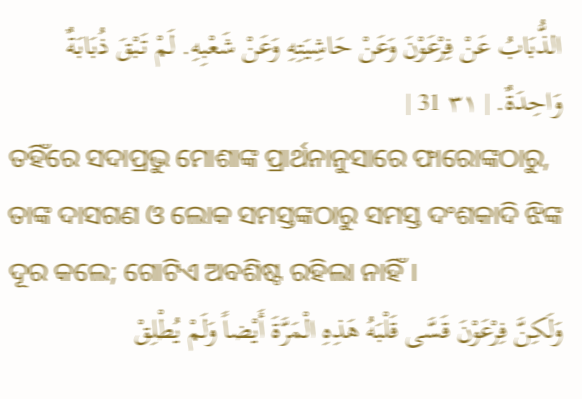الذُّبَابُ عَنْ فِرْعَوْنَ وَعَنْ حَاشِيَتِهِ وَعَنْ شَعْبِهِ. لَمْ تَبْقَ ذُبَابَةٌ وَاحِدَةٌ. | ٣١ 31 |
ତହିଁରେ ସଦାପ୍ରଭୁ ମୋଶାଙ୍କ ପ୍ରାର୍ଥନାନୁସାରେ ଫାରୋଙ୍କଠାରୁ, ତାଙ୍କ ଦାସଗଣ ଓ ଲୋକ ସମସ୍ତଙ୍କଠାରୁ ସମସ୍ତ ଦଂଶକାଦି ଝିଙ୍କ ଦୂର କଲେ; ଗୋଟିଏ ଅବଶିଷ୍ଟ ରହିଲା ନାହିଁ।
وَلَكِنَّ فِرْعَوْنَ قَسَّى قَلْبَهُ هَذِهِ الْمَرَّةَ أَيْضاً وَلَمْ يُطْلِقْ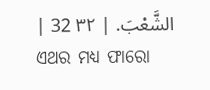الشَّعْبَ. | ٣٢ 32 |
ଏଥର ମଧ୍ୟ ଫାରୋ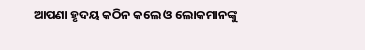ଆପଣା ହୃଦୟ କଠିନ କଲେ ଓ ଲୋକମାନଙ୍କୁ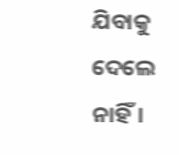ଯିବାକୁ ଦେଲେ ନାହିଁ।